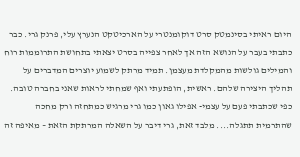היום ראיתי בסינמטק סרט דוקומנטרי על הארכיטקט הנערץ עלי, פרנק גרי. כבר כתבתי בעבר על הנושא הזה אך לאחר צפייה בסרט יצאתי בתחושת התרוממות רוח והמילים גולשות מהמקלדת מעצמן. תמיד מרתק לשמוע יוצרים המדברים על תהליך היצירה שלהם. ראשית, הופתעתי ואף שמחתי לראות שאני בחברה טובה. כפי שכתבתי פעם על עצמי- אפילו גאון כמו גרי מרגיש כמתחזה ורק מחכה שהתרמית תתגלה.... מלבד זאת, גרי דיבר על השאלה המרתקת הזאת – מאיפה זה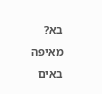בא? מאיפה באים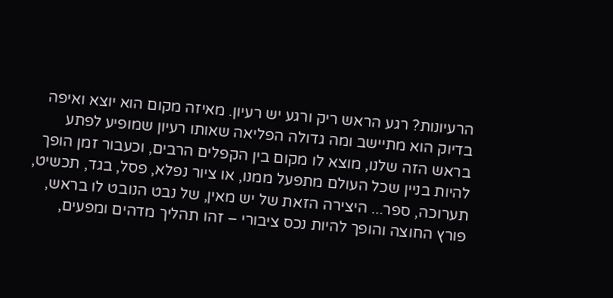הרעיונות? רגע הראש ריק ורגע יש רעיון. מאיזה מקום הוא יוצא ואיפה בדיוק הוא מתיישב ומה גדולה הפליאה שאותו רעיון שמופיע לפתע בראש הזה שלנו, מוצא לו מקום בין הקפלים הרבים, וכעבור זמן הופך להיות בניין שכל העולם מתפעל ממנו, או ציור נפלא, פסל, בגד, תכשיט, תערוכה, ספר... היצירה הזאת של יש מאין, של נבט הנובט לו בראש, פורץ החוצה והופך להיות נכס ציבורי – זהו תהליך מדהים ומפעים,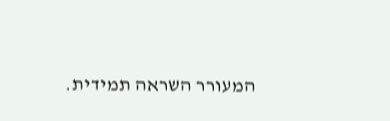המעורר השראה תמידית.